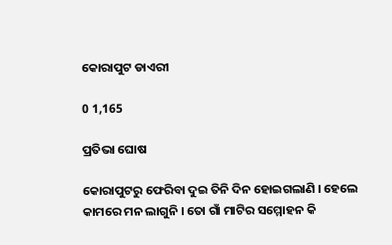କୋରାପୁଟ ଡାଏରୀ

0 1,165

ପ୍ରତିଭା ଘୋଷ

କୋରାପୁଟରୁ ଫେରିବା ଦୁଇ ତିନି ଦିନ ହୋଇଗଲାଣି । ହେଲେ କାମରେ ମନ ଲାଗୁନି । ତୋ ଗାଁ ମାଟିର ସମ୍ମୋହନ କି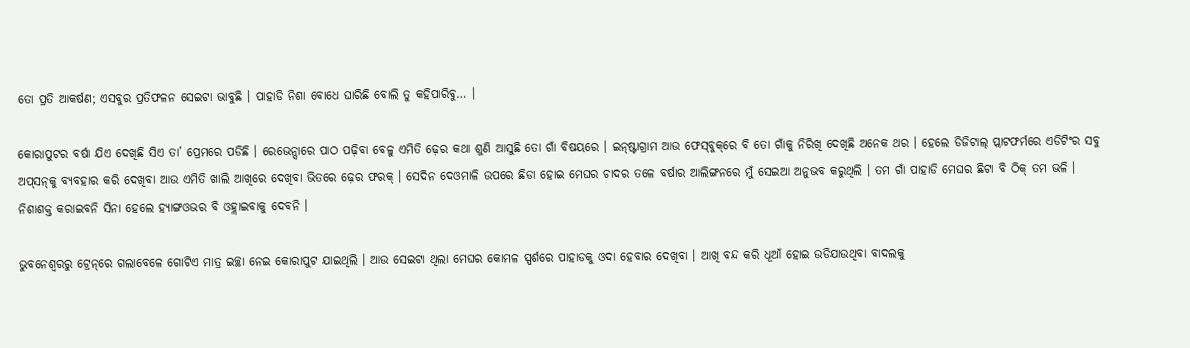ତୋ ପ୍ରତି ଆକର୍ଷଣ; ଏସବୁର ପ୍ରତିଫଳନ ସେଇଟା ଭାବୁଛି । ପାହାଡି ନିଶା ବୋଧେ ଘାରିଛି ବୋଲି ତୁ କହିପାରିବୁ… ।

କୋରାପୁଟର ବର୍ଷା ଯିଏ ଦେଖିଛି ସିଏ ତା’ ପ୍ରେମରେ ପଡିଛି । ରେଭେନ୍ସାରେ ପାଠ ପଢ଼ିବା ବେଳୁ ଏମିତି ଢ଼େର କଥା ଶୁଣି ଆସୁଛି ତୋ ଗାଁ ବିଷୟରେ । ଇନ୍‌ଷ୍ଟାଗ୍ରାମ ଆଉ ଫେସ୍‌ବୁକ୍‌ରେ ବି ତୋ ଗାଁକୁ ନିରିଖି ଦେଖିଛି ଅନେକ ଥର । ହେଲେ ଡିଜିଟାଲ୍ ପ୍ଲାଟଫର୍ମରେ ଏଡିଟିଂର ସବୁ ଅପ୍‌ସନ୍‌କୁ ବ୍ୟବହାର କରି ଦେଖିବା ଆଉ ଏମିତି ଖାଲି ଆଖିରେ ଦେଖିବା ଭିତରେ ଢ଼େର ଫରକ୍ । ସେଦିନ ଦେଓମାଳି ଉପରେ ଛିଡା ହୋଇ ମେଘର ଚାଦର ତଳେ ବର୍ଷାର ଆଲିଙ୍ଗନରେ ମୁଁ ସେଇଆ ଅନୁଭବ କରୁଥିଲି । ତମ ଗାଁ ପାହାଡି ମେଘର ଛିଟା ବି ଠିକ୍ ତମ ଭଳି । ନିଶାଶକ୍ତ କରାଇବନି ସିନା ହେଲେ ହ୍ୟାଙ୍ଗଓଭର ବି ଓହ୍ଲାଇବାକୁ ଦେବନି ।

ଭୁବନେଶ୍ୱରରୁ ଟ୍ରେନ୍‌ରେ ଗଲାବେଳେ ଗୋଟିଏ ମାତ୍ର ଇଚ୍ଛା ନେଇ କୋରାପୁଟ ଯାଇଥିଲି । ଆଉ ସେଇଟା ଥିଲା ମେଘର କୋମଳ ସ୍ପର୍ଶରେ ପାହାଡକୁ ଓଦା ହେବାର ଦେଖିବା । ଆଖି ବନ୍ଦ କରି ଧୂଆଁ ହୋଇ ଉଡିଯାଉଥିବା ବାଦଲକୁ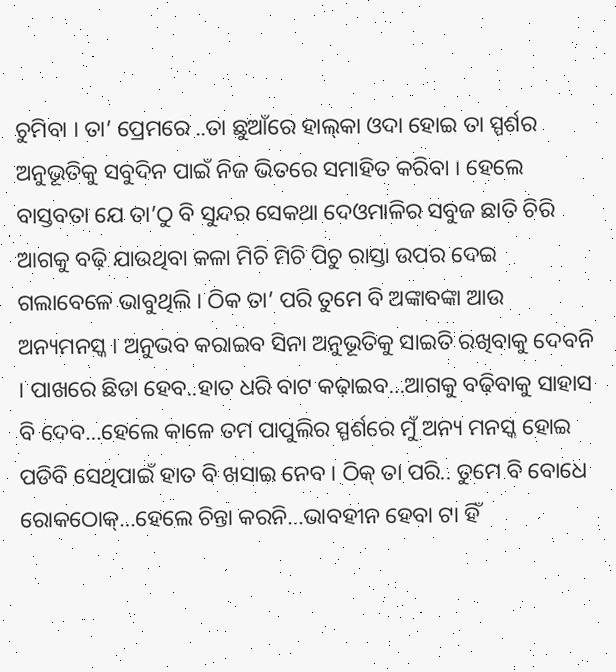ଚୁମିବା । ତା’ ପ୍ରେମରେ ..ତା ଛୁଆଁରେ ହାଲ୍‌କା ଓଦା ହୋଇ ତା ସ୍ପର୍ଶର ଅନୁଭୂତିକୁ ସବୁଦିନ ପାଇଁ ନିଜ ଭିତରେ ସମାହିତ କରିବା । ହେଲେ ବାସ୍ତବତା ଯେ ତା’ଠୁ ବି ସୁନ୍ଦର ସେକଥା ଦେଓମାଳିର ସବୁଜ ଛାତି ଚିରି ଆଗକୁ ବଢ଼ି ଯାଉଥିବା କଳା ମିଚି ମିଚି ପିଚୁ ରାସ୍ତା ଉପର ଦେଇ ଗଲାବେଳେ ଭାବୁଥିଲି । ଠିକ ତା’ ପରି ତୁମେ ବି ଅଙ୍କାବଙ୍କା ଆଉ ଅନ୍ୟମନସ୍କ । ଅନୁଭବ କରାଇବ ସିନା ଅନୁଭୂତିକୁ ସାଇତି ରଖିବାକୁ ଦେବନି । ପାଖରେ ଛିଡା ହେବ..ହାତ ଧରି ବାଟ କଢ଼ାଇବ…ଆଗକୁ ବଢ଼ିବାକୁ ସାହାସ ବି ଦେବ…ହେଲେ କାଳେ ତମ ପାପୁଲିର ସ୍ପର୍ଶରେ ମୁଁ ଅନ୍ୟ ମନସ୍କ ହୋଇ ପଡିବି ସେଥିପାଇଁ ହାତ ବି ଖସାଇ ନେବ । ଠିକ୍ ତା ପରି.. ତୁମେ ବି ବୋଧେ ରୋକଠୋକ୍‌…ହେଲେ ଚିନ୍ତା କରନି…ଭାବହୀନ ହେବା ଟା ହିଁ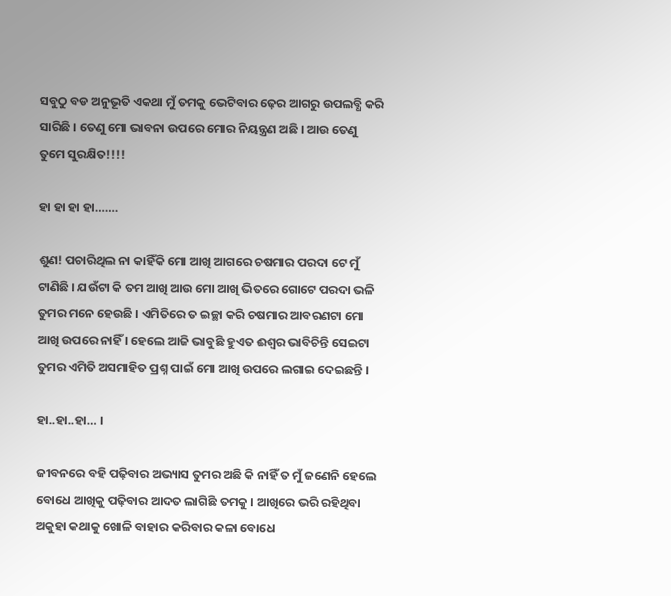ସବୁଠୁ ବଡ ଅନୁଭୂତି ଏକଥା ମୁଁ ତମକୁ ଭେଟିବାର ଢ଼େର ଆଗରୁ ଉପଲବ୍ଧି କରି ସାରିଛି । ତେଣୁ ମୋ ଭାବନା ଉପରେ ମୋର ନିୟନ୍ତ୍ରଣ ଅଛି । ଆଉ ତେଣୁ ତୁମେ ସୁରକ୍ଷିତ!!!!

ହା ହା ହା ହା…….

ଶୁଣ! ପଚାରିଥିଲ ନା କାହିଁକି ମୋ ଆଖି ଆଗରେ ଚଷମାର ପରଦା ଟେ ମୁଁ ଟାଣିଛି । ଯଉଁଟା କି ତମ ଆଖି ଆଉ ମୋ ଆଖି ଭିତରେ ଗୋଟେ ପରଦା ଭଳି ତୁମର ମନେ ହେଉଛି । ଏମିତିରେ ତ ଇଚ୍ଛା କରି ଚଷମାର ଆବରଣଟା ମୋ ଆଖି ଉପରେ ନାହିଁ । ହେଲେ ଆଜି ଭାବୁଛି ହୁଏତ ଈଶ୍ୱର ଭାବିଚିନ୍ତି ସେଇଟା ତୁମର ଏମିତି ଅସମାହିତ ପ୍ରଶ୍ନ ପାଇଁ ମୋ ଆଖି ଉପରେ ଲଗାଇ ଦେଇଛନ୍ତି ।

ହା..ହା..ହା… ।

ଜୀବନରେ ବହି ପଢ଼ିବାର ଅଭ୍ୟାସ ତୁମର ଅଛି କି ନାହିଁ ତ ମୁଁ ଜଣେନି ହେଲେ ବୋଧେ ଆଖିକୁ ପଢ଼ିବାର ଆଦତ ଲାଗିଛି ତମକୁ । ଆଖିରେ ଭରି ରହିଥିବା ଅକୁହା କଥାକୁ ଖୋଳି ବାହାର କରିବାର କଳା ବୋଧେ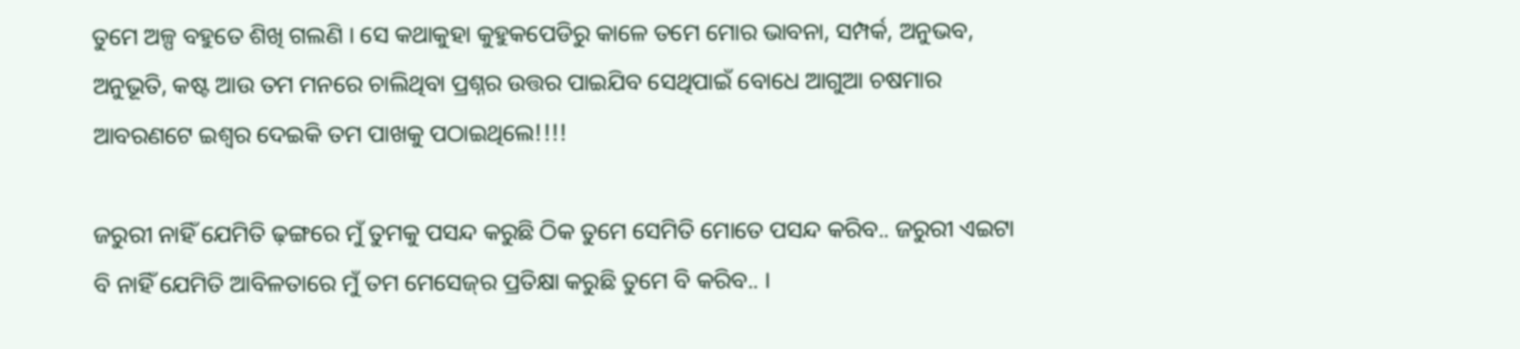ତୁମେ ଅଳ୍ପ ବହୁତେ ଶିଖି ଗଲଣି । ସେ କଥାକୁହା କୁହୁକପେଡିରୁ କାଳେ ତମେ ମୋର ଭାବନା, ସମ୍ପର୍କ, ଅନୁଭବ, ଅନୁଭୂତି, କଷ୍ଟ ଆଉ ତମ ମନରେ ଚାଲିଥିବା ପ୍ରଶ୍ନର ଉତ୍ତର ପାଇଯିବ ସେଥିପାଇଁ ବୋଧେ ଆଗୁଆ ଚଷମାର ଆବରଣଟେ ଇଶ୍ୱର ଦେଇକି ତମ ପାଖକୁ ପଠାଇଥିଲେ!!!!

ଜରୁରୀ ନାହିଁ ଯେମିତି ଢ଼ଙ୍ଗରେ ମୁଁ ତୁମକୁ ପସନ୍ଦ କରୁଛି ଠିକ ତୁମେ ସେମିତି ମୋତେ ପସନ୍ଦ କରିବ.. ଜରୁରୀ ଏଇଟା ବି ନାହିଁ ଯେମିତି ଆବିଳତାରେ ମୁଁ ତମ ମେସେଜ୍‌ର ପ୍ରତିକ୍ଷା କରୁଛି ତୁମେ ବି କରିବ.. ।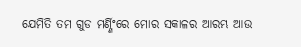ଯେମିତି ତମ ଗୁଡ ମର୍ଣ୍ଣିଂରେ ମୋର ସକାଳର ଆରମ୍ଭ ଆଉ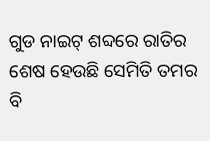ଗୁଡ ନାଇଟ୍ ଶବ୍ଦରେ ରାତିର ଶେଷ ହେଉଛି ସେମିତି ତମର ବି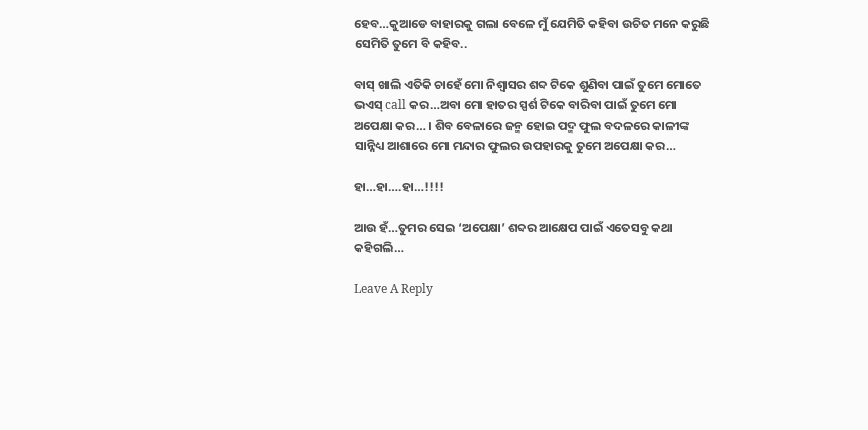ହେବ…କୁଆଡେ ବାହାରକୁ ଗଲା ବେଳେ ମୁଁ ଯେମିତି କହିବା ଉଚିତ ମନେ କରୁଛି ସେମିତି ତୁମେ ବି କହିବ..

ବାସ୍ ଖାଲି ଏତିକି ଚାହେଁ ମୋ ନିଶ୍ୱାସର ଶବ୍ଦ ଟିକେ ଶୁଣିବା ପାଇଁ ତୁମେ ମୋତେ ଭଏସ୍ call କର…ଅବା ମୋ ହାତର ସ୍ପର୍ଶ ଟିକେ ବାରିବା ପାଇଁ ତୁମେ ମୋ ଅପେକ୍ଷା କର… । ଶିବ ବେଳାରେ ଜନ୍ମ ହୋଇ ପଦ୍ମ ଫୁଲ ବଦଳରେ କାଳୀଙ୍କ ସାନ୍ନିଧ୍ୟ ଆଶାରେ ମୋ ମନ୍ଦାର ଫୁଲର ଉପହାରକୁ ତୁମେ ଅପେକ୍ଷା କର…

ହା…ହା….ହା…!!!!

ଆଉ ହଁ…ତୁମର ସେଇ ‘ଅପେକ୍ଷା’ ଶବ୍ଦର ଆକ୍ଷେପ ପାଇଁ ଏତେସବୁ କଥା କହିଗଲି…

Leave A Reply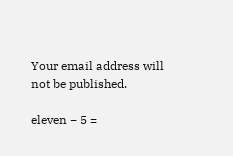Your email address will not be published.

eleven − 5 =